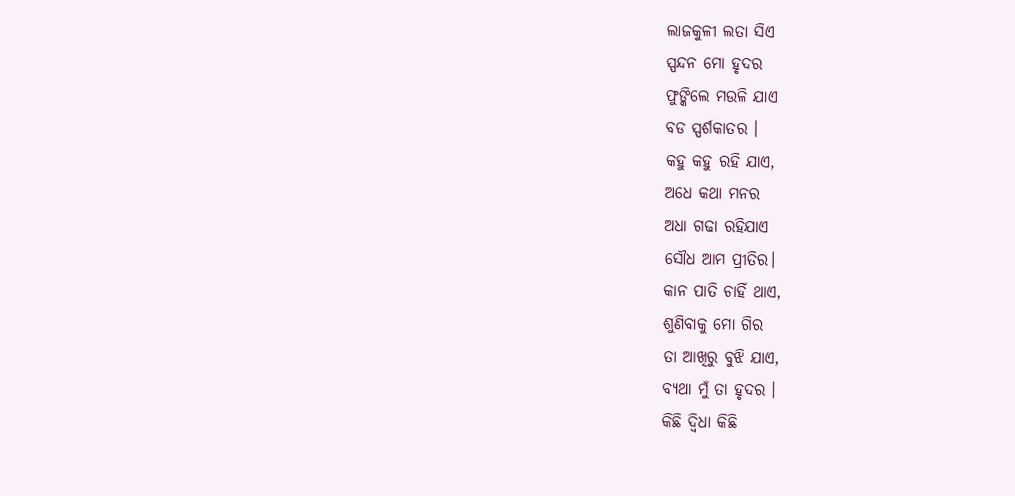ଲାଜକୁଳୀ ଲତା ସିଏ
ସ୍ପନ୍ଦନ ମୋ ହୃଦର
ଫୁଙ୍କିଲେ ମଉଳି ଯାଏ
ବଡ ସ୍ପର୍ଶକାତର ।
କହୁ କହୁ ରହି ଯାଏ,
ଅଧେ କଥା ମନର
ଅଧା ଗଢା ରହିଯାଏ
ସୌଧ ଆମ ପ୍ରୀତିର।
କାନ ପାତି ଚାହିଁ ଥାଏ,
ଶୁଣିବାକୁ ମୋ ଗିର
ତା ଆଖିରୁ ବୁଝି ଯାଏ,
ବ୍ୟଥା ମୁଁ ତା ହୃଦର ।
କିଛି ଦ୍ଵିଧା କିଛି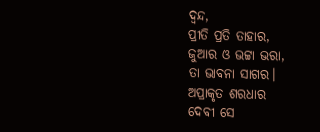ଦ୍ଵନ୍ଦ,
ପ୍ରୀତି ପ୍ରତି ତାହାର,
ଜୁଆର ଓ ଭଟ୍ଟା ଭରା,
ତା ଭାବନା ସାଗର।
ଅପ୍ରାକୃତ ଶରଧାର
ଦେବୀ ସେ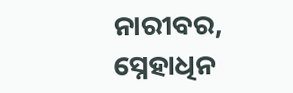ନାରୀବର,
ସ୍ନେହାଧିନ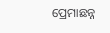ପ୍ରେମାଛନ୍ନ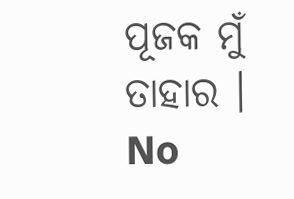ପୂଜକ ମୁଁ ତାହାର ।
No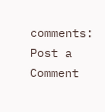comments:
Post a Comment